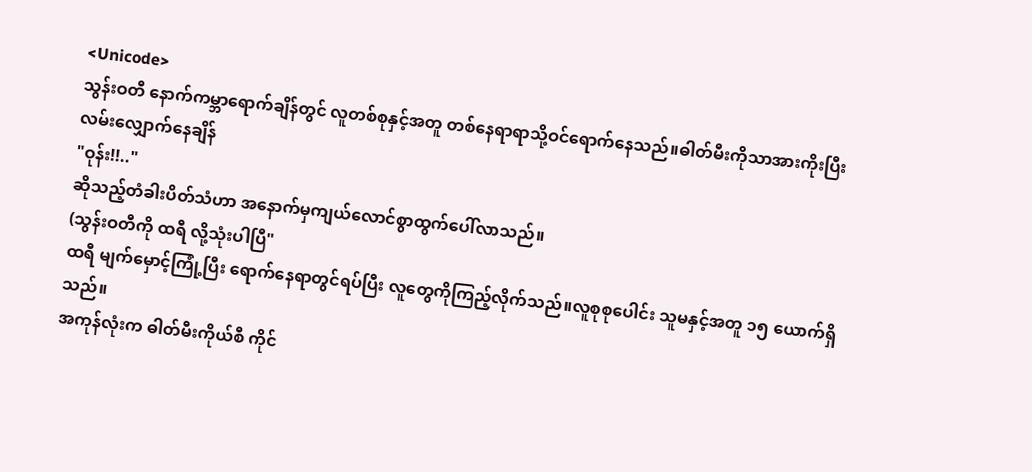<Unicode>
သွန်းဝတီ နောက်ကမ္ဘာရောက်ချိန်တွင် လူတစ်စုနှင့်အတူ တစ်နေရာရာသို့ဝင်ရောက်နေသည်။ဓါတ်မီးကိုသာအားကိုးပြီးလမ်းလျှောက်နေချိန်
"ဝုန်း!!.."
ဆိုသည့်တံခါးပိတ်သံဟာ အနောက်မှကျယ်လောင်စွာထွက်ပေါ်လာသည်။
(သွန်းဝတီကို ထရီ လို့သုံးပါပြီ"
ထရီ မျက်မှောင့်ကြုံ့ပြီး ရောက်နေရာတွင်ရပ်ပြီး လူတွေကိုကြည့်လိုက်သည်။လူစုစုပေါင်း သူမနှင့်အတူ ၁၅ ယောက်ရှိသည်။
အကုန်လုံးက ဓါတ်မီးကိုယ်စီ ကိုင်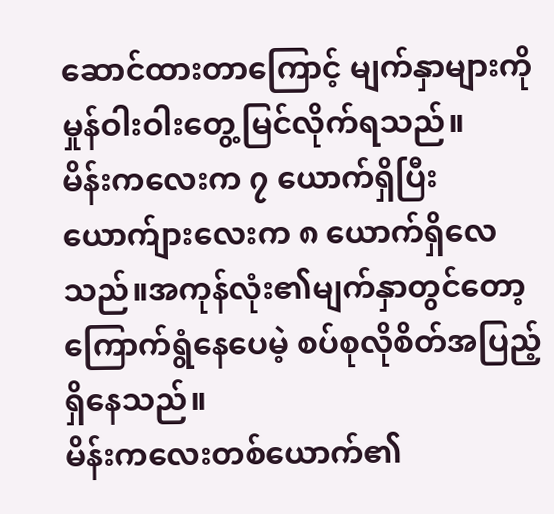ဆောင်ထားတာကြောင့် မျက်နှာများကိုမှုန်ဝါးဝါးတွေ့မြင်လိုက်ရသည်။
မိန်းကလေးက ၇ ယောက်ရှိပြီး ယောက်ျားလေးက ၈ ယောက်ရှိလေသည်။အကုန်လုံး၏မျက်နှာတွင်တော့ ကြောက်ရွံနေပေမဲ့ စပ်စုလိုစိတ်အပြည့်ရှိနေသည်။
မိန်းကလေးတစ်ယောက်၏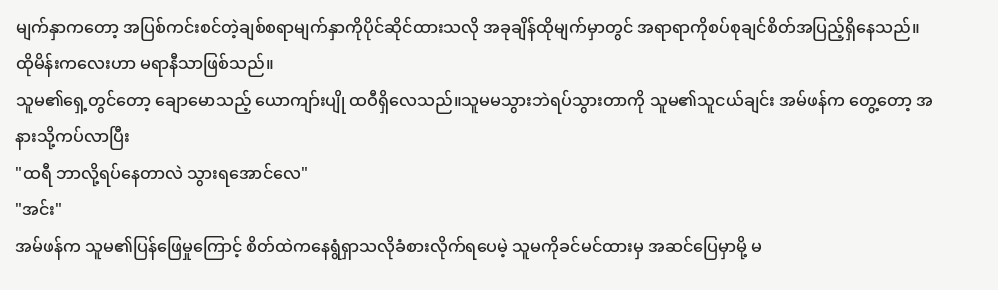မျက်နှာကတော့ အပြစ်ကင်းစင်တဲ့ချစ်စရာမျက်နှာကိုပိုင်ဆိုင်ထားသလို အခုချိန်ထိုမျက်မှာတွင် အရာရာကိုစပ်စုချင်စိတ်အပြည့်ရှိနေသည်။ထိုမိန်းကလေးဟာ မရာနီသာဖြစ်သည်။
သူမ၏ရှေ့တွင်တော့ ချောမောသည့် ယောကျာ်းပျို ထဝီရှိလေသည်။သူမမသွားဘဲရပ်သွားတာကို သူမ၏သူငယ်ချင်း အမ်ဖန်က တွေ့တော့ အနားသို့ကပ်လာပြီး
"ထရီ ဘာလို့ရပ်နေတာလဲ သွားရအောင်လေ"
"အင်း"
အမ်ဖန်က သူမ၏ပြန်ဖြေမှုကြောင့် စိတ်ထဲကနေရွံရှာသလိုခံစားလိုက်ရပေမဲ့ သူမကိုခင်မင်ထားမှ အဆင်ပြေမှာမို့ မ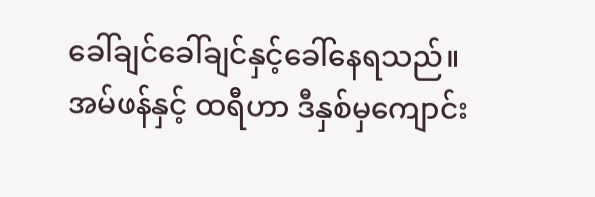ခေါ်ချင်ခေါ်ချင်နှင့်ခေါ်နေရသည်။
အမ်ဖန်နှင့် ထရီဟာ ဒီနှစ်မှကျောင်း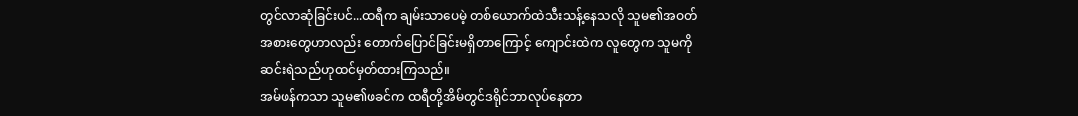တွင်လာဆုံခြင်းပင်...ထရီက ချမ်းသာပေမဲ့ တစ်ယောက်ထဲသီးသန့်နေသလို သူမ၏အဝတ်အစားတွေဟာလည်း တောက်ပြောင်ခြင်းမရှိတာကြောင့် ကျောင်းထဲက လူတွေက သူမကိုဆင်းရဲသည်ဟုထင်မှတ်ထားကြသည်။
အမ်ဖန်ကသာ သူမ၏ဖခင်က ထရီတို့အိမ်တွင်ဒရိုင်ဘာလုပ်နေတာ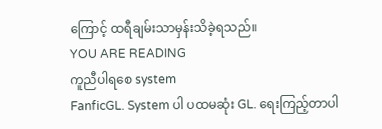ကြောင့် ထရီချမ်းသာမှန်းသိခဲ့ရသည်။
YOU ARE READING
ကူညီပါရစေ system
FanficGL. System ပါ ပထမဆုံး GL. ရေးကြည့်တာပါ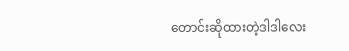တောင်းဆိုထားတဲ့ဒါဒါလေး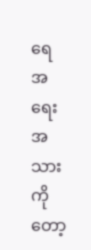ရေ အရေးအသားကိုတော့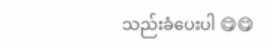သည်းခံပေးပါ 😋😋